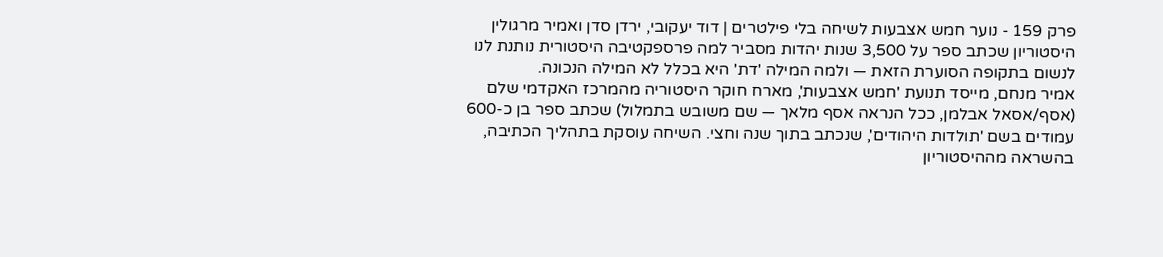פרק 159 - נוער חמש אצבעות לשיחה בלי פילטרים | דוד יעקובי, ירדן סדן ואמיר מרגולין
היסטוריון שכתב ספר על 3,500 שנות יהדות מסביר למה פרספקטיבה היסטורית נותנת לנו לנשום בתקופה הסוערת הזאת — ולמה המילה 'דת' היא בכלל לא המילה הנכונה.
אמיר מנחם, מייסד תנועת 'חמש אצבעות', מארח חוקר היסטוריה מהמרכז האקדמי שלם (אסף/אסאל אבלמן, ככל הנראה אסף מלאך — שם משובש בתמלול) שכתב ספר בן כ-600 עמודים בשם 'תולדות היהודים', שנכתב בתוך שנה וחצי. השיחה עוסקת בתהליך הכתיבה, בהשראה מההיסטוריון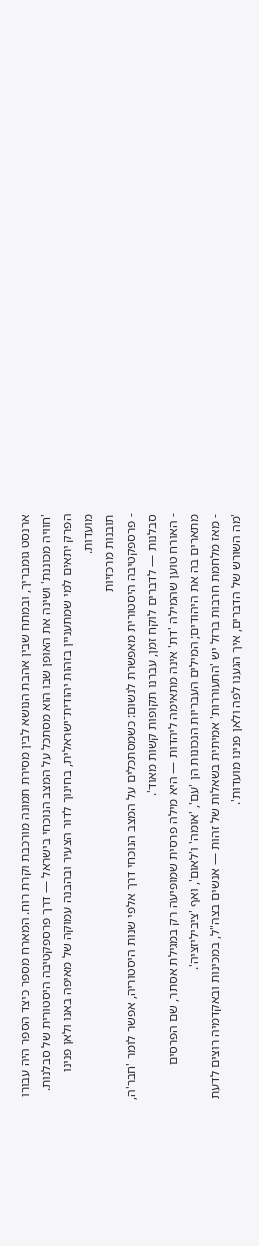ארנסט גומבריך, ובמתח שבין אהבת הנושא לבין מסירת תמונה מורכבת וקרת רוח. המארח מספר כיצד הספר היה עבורו 'חוויה מכוננת' ושינה את האופן שבו הוא מסתכל על המצב הנוכחי בישראל — דרך פרספקטיבה היסטורית של סבלנות. הפרק יתאים למי שמתעניין בזהות יהודית־ישראלית, בחינוך לדור הצעיר ובהבנה עמוקה של מאיפה באנו ולאן פנינו מועדות.
תובנות מרכזיות
- פרספקטיבה היסטורית מאפשרת לנשום: כשמסתכלים על המצב הנוכחי דרך אלפי שנות היסטוריה, אפשר לומר 'חבר'ה, סבלנות — לדברים לוקח זמן, עברנו תקופות קשות מאוד'.
- האורח טוען שהמילה 'דת' אינה מתאימה ליהדות — היא מילה פרסית שמופיעה רק במגילת אסתר, שם הפרסים מתארים בה את היהודים; המילים העבריות הנכונות הן 'עם', 'אומה' ו'לאום', ואף 'ציביליזציה'.
- מאז מלחמת חרבות ברזל יש 'התעוררות' אמיתית בשאלות של זהות — אנשים בצה"ל, במכינות ובאקדמיה רוצים לדעת 'מה השורש של הדברים, איך הגענו לפה ולאן פנינו מועדות'.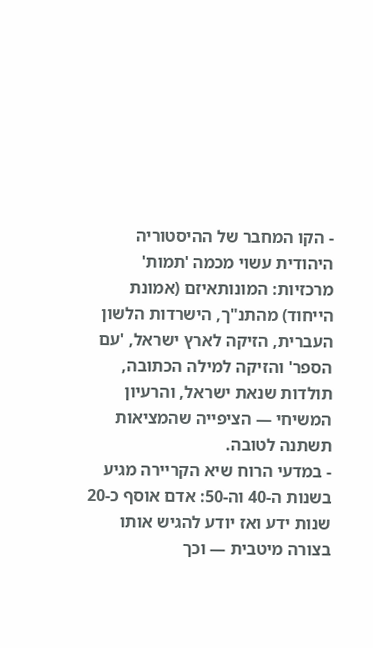- הקו המחבר של ההיסטוריה היהודית עשוי מכמה 'תמות' מרכזיות: המונותאיזם (אמונת הייחוד) מהתנ"ך, הישרדות הלשון העברית, הזיקה לארץ ישראל, 'עם הספר' והזיקה למילה הכתובה, תולדות שנאת ישראל, והרעיון המשיחי — הציפייה שהמציאות תשתנה לטובה.
- במדעי הרוח שיא הקריירה מגיע בשנות ה-40 וה-50: אדם אוסף כ-20 שנות ידע ואז יודע להגיש אותו בצורה מיטבית — וכך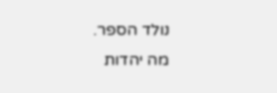נולד הספר.
מה יהדות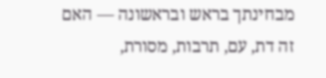מבחינתך בראש ובראשונה — האם זה דת, עם, תרבות, מסורת,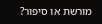מורשת או סיפור?